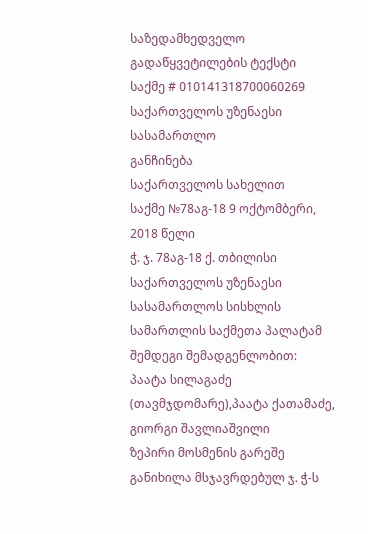საზედამხედველო
გადაწყვეტილების ტექსტი
საქმე # 010141318700060269
საქართველოს უზენაესი სასამართლო
განჩინება
საქართველოს სახელით
საქმე №78აგ-18 9 ოქტომბერი, 2018 წელი
ჭ. ჯ. 78აგ-18 ქ. თბილისი
საქართველოს უზენაესი სასამართლოს სისხლის სამართლის საქმეთა პალატამ შემდეგი შემადგენლობით:
პაატა სილაგაძე (თავმჯდომარე),პაატა ქათამაძე, გიორგი შავლიაშვილი
ზეპირი მოსმენის გარეშე განიხილა მსჯავრდებულ ჯ. ჭ-ს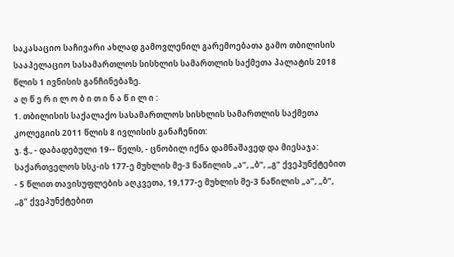საკასაციო საჩივარი ახლად გამოვლენილ გარემოებათა გამო თბილისის სააპელაციო სასამართლოს სისხლის სამართლის საქმეთა პალატის 2018 წლის 1 ივნისის განჩინებაზე.
ა ღ წ ე რ ი ლ ო ბ ი თ ი ნ ა წ ი ლ ი :
1. თბილისის საქალაქო სასამართლოს სისხლის სამართლის საქმეთა კოლეგიის 2011 წლის 8 ივლისის განაჩენით:
ჯ. ჭ., - დაბადებული 19-- წელს, - ცნობილ იქნა დამნაშავედ და მიესაჯა: საქართველოს სსკ-ის 177-ე მუხლის მე-3 ნაწილის „ა“, „ბ“, „გ“ ქვეპუნქტებით - 5 წლით თავისუფლების აღკვეთა, 19,177-ე მუხლის მე-3 ნაწილის „ა“, „ბ“, „გ“ ქვეპუნქტებით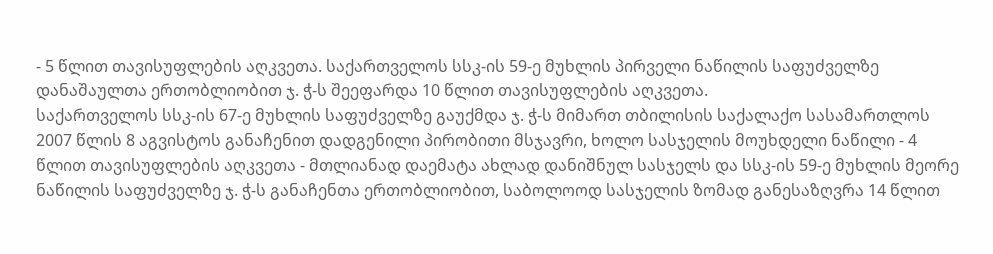- 5 წლით თავისუფლების აღკვეთა. საქართველოს სსკ-ის 59-ე მუხლის პირველი ნაწილის საფუძველზე დანაშაულთა ერთობლიობით ჯ. ჭ-ს შეეფარდა 10 წლით თავისუფლების აღკვეთა.
საქართველოს სსკ-ის 67-ე მუხლის საფუძველზე გაუქმდა ჯ. ჭ-ს მიმართ თბილისის საქალაქო სასამართლოს 2007 წლის 8 აგვისტოს განაჩენით დადგენილი პირობითი მსჯავრი, ხოლო სასჯელის მოუხდელი ნაწილი - 4 წლით თავისუფლების აღკვეთა - მთლიანად დაემატა ახლად დანიშნულ სასჯელს და სსკ-ის 59-ე მუხლის მეორე ნაწილის საფუძველზე ჯ. ჭ-ს განაჩენთა ერთობლიობით, საბოლოოდ სასჯელის ზომად განესაზღვრა 14 წლით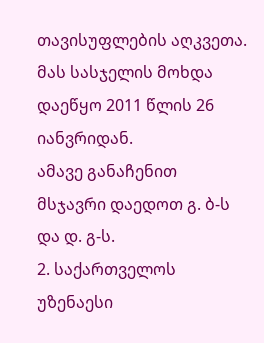თავისუფლების აღკვეთა. მას სასჯელის მოხდა დაეწყო 2011 წლის 26 იანვრიდან.
ამავე განაჩენით მსჯავრი დაედოთ გ. ბ-ს და დ. გ-ს.
2. საქართველოს უზენაესი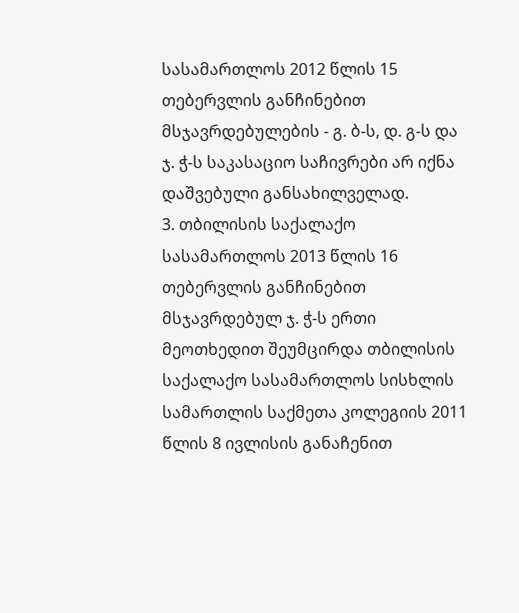სასამართლოს 2012 წლის 15 თებერვლის განჩინებით მსჯავრდებულების - გ. ბ-ს, დ. გ-ს და ჯ. ჭ-ს საკასაციო საჩივრები არ იქნა დაშვებული განსახილველად.
3. თბილისის საქალაქო სასამართლოს 2013 წლის 16 თებერვლის განჩინებით მსჯავრდებულ ჯ. ჭ-ს ერთი მეოთხედით შეუმცირდა თბილისის საქალაქო სასამართლოს სისხლის სამართლის საქმეთა კოლეგიის 2011 წლის 8 ივლისის განაჩენით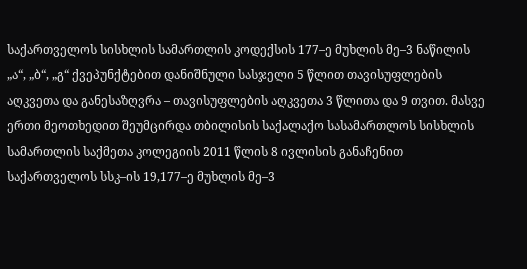საქართველოს სისხლის სამართლის კოდექსის 177–ე მუხლის მე–3 ნაწილის „ა“, „ბ“, „გ“ ქვეპუნქტებით დანიშნული სასჯელი 5 წლით თავისუფლების აღკვეთა და განესაზღვრა – თავისუფლების აღკვეთა 3 წლითა და 9 თვით. მასვე ერთი მეოთხედით შეუმცირდა თბილისის საქალაქო სასამართლოს სისხლის სამართლის საქმეთა კოლეგიის 2011 წლის 8 ივლისის განაჩენით საქართველოს სსკ–ის 19,177–ე მუხლის მე–3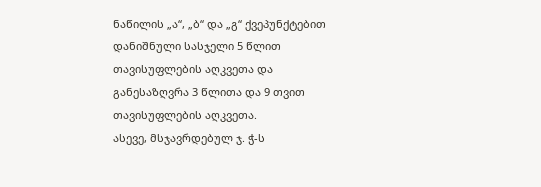ნაწილის „ა“, „ბ“ და „გ“ ქვეპუნქტებით დანიშნული სასჯელი 5 წლით თავისუფლების აღკვეთა და განესაზღვრა 3 წლითა და 9 თვით თავისუფლების აღკვეთა.
ასევე, მსჯავრდებულ ჯ. ჭ-ს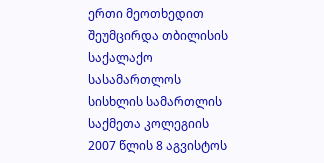ერთი მეოთხედით შეუმცირდა თბილისის საქალაქო სასამართლოს სისხლის სამართლის საქმეთა კოლეგიის 2007 წლის 8 აგვისტოს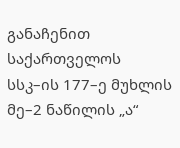განაჩენით საქართველოს სსკ–ის 177–ე მუხლის მე–2 ნაწილის „ა“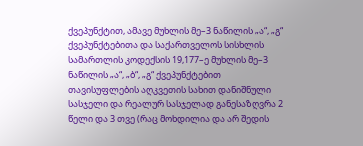ქვეპუნქტით, ამავე მუხლის მე–3 ნაწილის „ა“, „გ“ ქვეპუნქტებითა და საქართველოს სისხლის სამართლის კოდექსის 19,177–ე მუხლის მე–3 ნაწილის „ა“, „ბ“, „გ“ ქვეპუნქტებით თავისუფლების აღკვეთის სახით დანიშნული სასჯელი და რეალურ სასჯელად განესაზღვრა 2 წელი და 3 თვე (რაც მოხდილია და არ შედის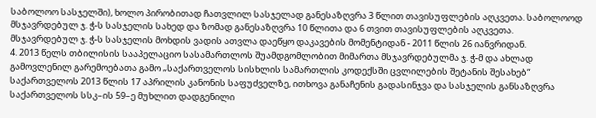საბოლოო სასჯელში), ხოლო პირობითად ჩათვლილ სასჯელად განესაზღვრა 3 წლით თავისუფლების აღკვეთა. საბოლოოდ მსჯავრდებულ ჯ. ჭ-ს სასჯელის სახედ და ზომად განესაზღვრა 10 წლითა და 6 თვით თავისუფლების აღკვეთა.
მსჯავრდებულ ჯ. ჭ-ს სასჯელის მოხდის ვადის ათვლა დაეწყო დაკავების მომენტიდან - 2011 წლის 26 იანვრიდან.
4. 2013 წელს თბილისის სააპელაციო სასამართლოს შუამდგომლობით მიმართა მსჯავრდებულმა ჯ. ჭ-მ და ახლად გამოვლენილ გარემოებათა გამო „საქართველოს სისხლის სამართლის კოდექსში ცვლილების შეტანის შესახებ“ საქართველოს 2013 წლის 17 აპრილის კანონის საფუძველზე, ითხოვა განაჩენის გადასინჯვა და სასჯელის განსაზღვრა საქართველოს სსკ–ის 59–ე მუხლით დადგენილი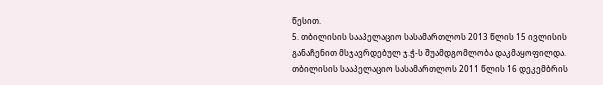წესით.
5. თბილისის სააპელაციო სასამართლოს 2013 წლის 15 ივლისის განაჩენით მსჯავრდებულ ჯ.ჭ-ს შუამდგომლობა დაკმაყოფილდა.
თბილისის სააპელაციო სასამართლოს 2011 წლის 16 დეკემბრის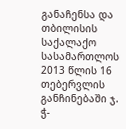განაჩენსა და თბილისის საქალაქო სასამართლოს 2013 წლის 16 თებერვლის განჩინებაში ჯ. ჭ-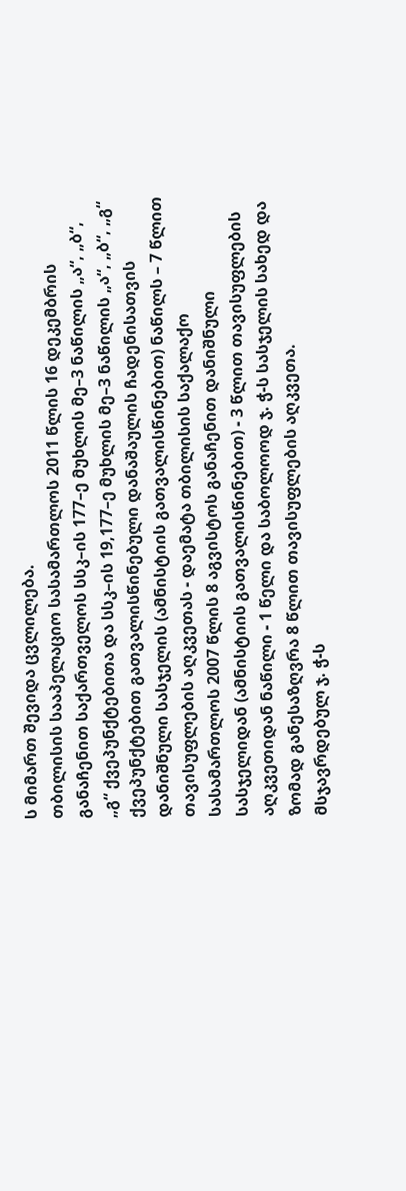ს მიმართ შევიდა ცვლილება.
თბილისის სააპელაციო სასამართლოს 2011 წლის 16 დეკემბრის განაჩენით საქართველოს სსკ–ის 177–ე მუხლის მე–3 ნაწილის „ა“, „ბ“, „გ“ ქვეპუნქტებითა და სსკ–ის 19,177–ე მუხლის მე–3 ნაწილის „ა“, „ბ“, „გ“ ქვეპუნქტებით გათვალისწინებული დანაშაულის ჩადენისათვის დანიშნული სასჯელის (ამნისტიის გათვალისწინებით) ნაწილს – 7 წლით თავისუფლების აღკვეთას - დაემატა თბილისის საქალაქო სასამართლოს 2007 წლის 8 აგვისტოს განაჩენით დანიშნული სასჯელიდან (ამნისტიის გათვალისწინებით) - 3 წლით თავისუფლების აღკვეთიდან ნაწილი - 1 წელი და საბოლოოდ ჯ. ჭ-ს სასჯელის სახედ და ზომად განესაზღვრა 8 წლით თავისუფლების აღკვეთა.
მსჯავრდებულ ჯ. ჭ-ს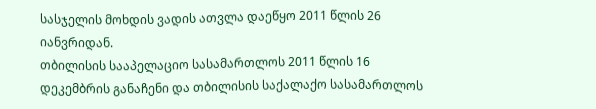სასჯელის მოხდის ვადის ათვლა დაეწყო 2011 წლის 26 იანვრიდან.
თბილისის სააპელაციო სასამართლოს 2011 წლის 16 დეკემბრის განაჩენი და თბილისის საქალაქო სასამართლოს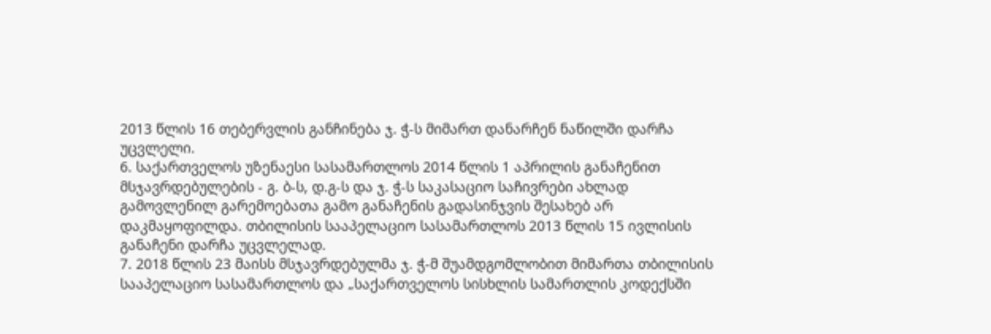2013 წლის 16 თებერვლის განჩინება ჯ. ჭ-ს მიმართ დანარჩენ ნაწილში დარჩა უცვლელი.
6. საქართველოს უზენაესი სასამართლოს 2014 წლის 1 აპრილის განაჩენით მსჯავრდებულების - გ. ბ-ს, დ.გ-ს და ჯ. ჭ-ს საკასაციო საჩივრები ახლად გამოვლენილ გარემოებათა გამო განაჩენის გადასინჯვის შესახებ არ დაკმაყოფილდა. თბილისის სააპელაციო სასამართლოს 2013 წლის 15 ივლისის განაჩენი დარჩა უცვლელად.
7. 2018 წლის 23 მაისს მსჯავრდებულმა ჯ. ჭ-მ შუამდგომლობით მიმართა თბილისის სააპელაციო სასამართლოს და „საქართველოს სისხლის სამართლის კოდექსში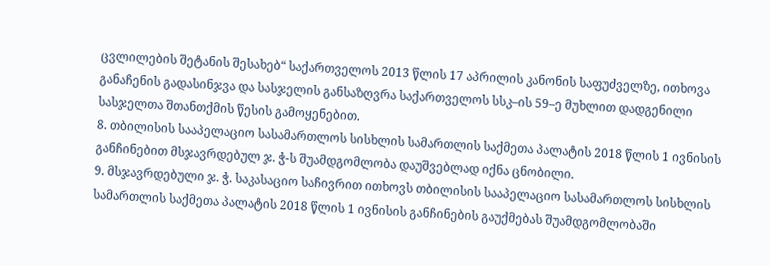ცვლილების შეტანის შესახებ“ საქართველოს 2013 წლის 17 აპრილის კანონის საფუძველზე, ითხოვა განაჩენის გადასინჯვა და სასჯელის განსაზღვრა საქართველოს სსკ–ის 59–ე მუხლით დადგენილი სასჯელთა შთანთქმის წესის გამოყენებით.
8. თბილისის სააპელაციო სასამართლოს სისხლის სამართლის საქმეთა პალატის 2018 წლის 1 ივნისის განჩინებით მსჯავრდებულ ჯ. ჭ-ს შუამდგომლობა დაუშვებლად იქნა ცნობილი.
9. მსჯავრდებული ჯ. ჭ. საკასაციო საჩივრით ითხოვს თბილისის სააპელაციო სასამართლოს სისხლის სამართლის საქმეთა პალატის 2018 წლის 1 ივნისის განჩინების გაუქმებას შუამდგომლობაში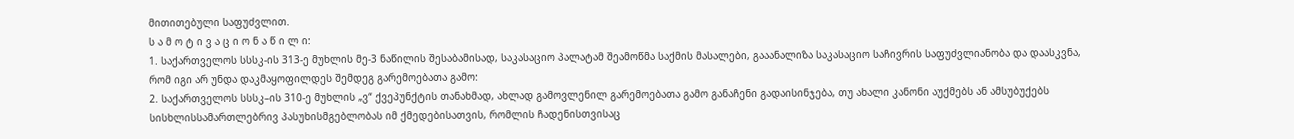მითითებული საფუძვლით.
ს ა მ ო ტ ი ვ ა ც ი ო ნ ა წ ი ლ ი:
1. საქართველოს სსსკ-ის 313-ე მუხლის მე-3 ნაწილის შესაბამისად, საკასაციო პალატამ შეამოწმა საქმის მასალები, გააანალიზა საკასაციო საჩივრის საფუძვლიანობა და დაასკვნა, რომ იგი არ უნდა დაკმაყოფილდეს შემდეგ გარემოებათა გამო:
2. საქართველოს სსსკ–ის 310-ე მუხლის „ვ“ ქვეპუნქტის თანახმად, ახლად გამოვლენილ გარემოებათა გამო განაჩენი გადაისინჯება, თუ ახალი კანონი აუქმებს ან ამსუბუქებს სისხლისსამართლებრივ პასუხისმგებლობას იმ ქმედებისათვის, რომლის ჩადენისთვისაც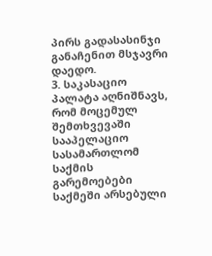პირს გადასასინჯი განაჩენით მსჯავრი დაედო.
3. საკასაციო პალატა აღნიშნავს, რომ მოცემულ შემთხვევაში სააპელაციო სასამართლომ საქმის გარემოებები საქმეში არსებული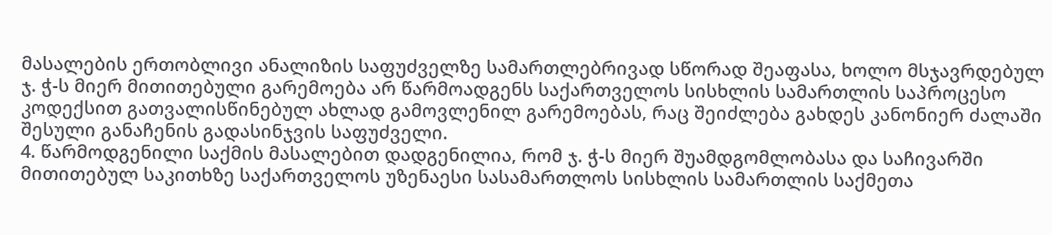მასალების ერთობლივი ანალიზის საფუძველზე სამართლებრივად სწორად შეაფასა, ხოლო მსჯავრდებულ ჯ. ჭ-ს მიერ მითითებული გარემოება არ წარმოადგენს საქართველოს სისხლის სამართლის საპროცესო კოდექსით გათვალისწინებულ ახლად გამოვლენილ გარემოებას, რაც შეიძლება გახდეს კანონიერ ძალაში შესული განაჩენის გადასინჯვის საფუძველი.
4. წარმოდგენილი საქმის მასალებით დადგენილია, რომ ჯ. ჭ-ს მიერ შუამდგომლობასა და საჩივარში მითითებულ საკითხზე საქართველოს უზენაესი სასამართლოს სისხლის სამართლის საქმეთა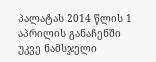პალატას 2014 წლის 1 აპრილის განაჩენში უკვე ნამსჯელი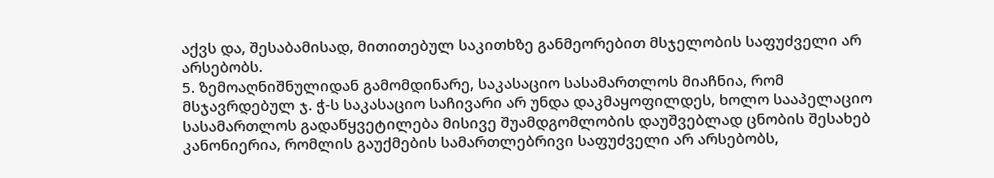აქვს და, შესაბამისად, მითითებულ საკითხზე განმეორებით მსჯელობის საფუძველი არ არსებობს.
5. ზემოაღნიშნულიდან გამომდინარე, საკასაციო სასამართლოს მიაჩნია, რომ მსჯავრდებულ ჯ. ჭ-ს საკასაციო საჩივარი არ უნდა დაკმაყოფილდეს, ხოლო სააპელაციო სასამართლოს გადაწყვეტილება მისივე შუამდგომლობის დაუშვებლად ცნობის შესახებ კანონიერია, რომლის გაუქმების სამართლებრივი საფუძველი არ არსებობს,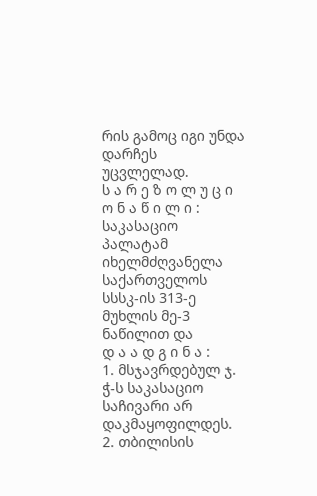რის გამოც იგი უნდა დარჩეს უცვლელად.
ს ა რ ე ზ ო ლ უ ც ი ო ნ ა წ ი ლ ი :
საკასაციო პალატამ იხელმძღვანელა საქართველოს სსსკ-ის 313-ე მუხლის მე-3 ნაწილით და
დ ა ა დ გ ი ნ ა :
1. მსჯავრდებულ ჯ. ჭ-ს საკასაციო საჩივარი არ დაკმაყოფილდეს.
2. თბილისის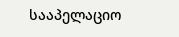სააპელაციო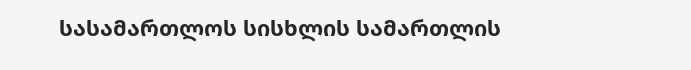სასამართლოს სისხლის სამართლის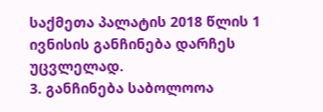საქმეთა პალატის 2018 წლის 1 ივნისის განჩინება დარჩეს უცვლელად.
3. განჩინება საბოლოოა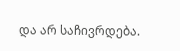და არ საჩივრდება.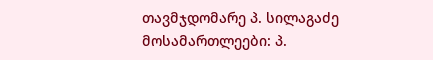თავმჯდომარე პ. სილაგაძე
მოსამართლეები: პ.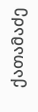ქათამაძე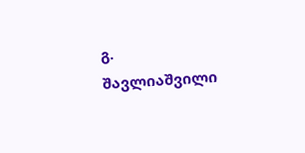გ. შავლიაშვილი